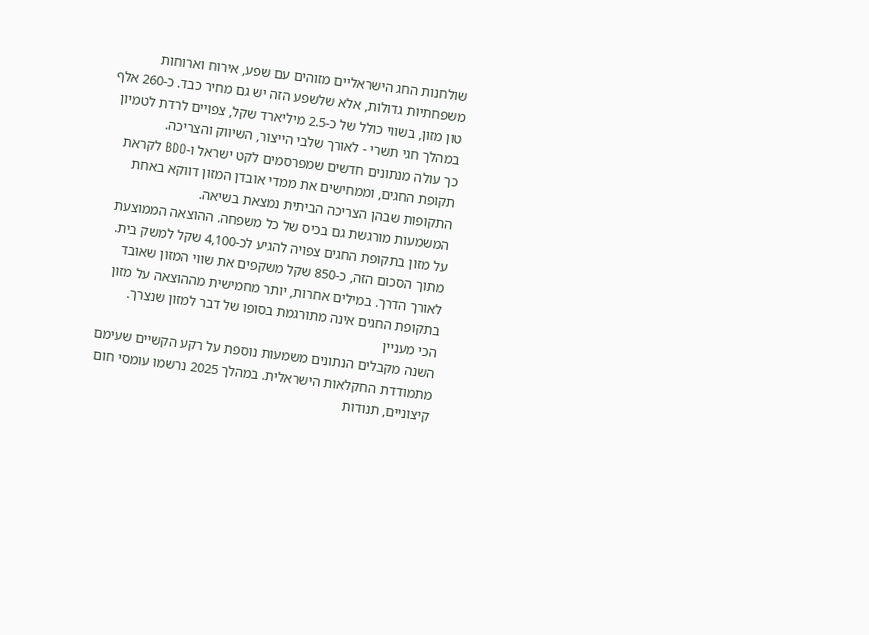שולחנות החג הישראליים מזוהים עם שפע, אירוח וארוחות משפחתיות גדולות, אלא שלשפע הזה יש גם מחיר כבד. כ-260 אלף טון מזון, בשווי כולל של כ-2.5 מיליארד שקל, צפויים לרדת לטמיון במהלך חגי תשרי - לאורך שלבי הייצור, השיווק והצריכה.
כך עולה מנתונים חדשים שמפרסמים לקט ישראל ו-BDO לקראת תקופת החגים, וממחישים את ממדי אובדן המזון דווקא באחת התקופות שבהן הצריכה הביתית נמצאת בשיאה.
המשמעות מורגשת גם בכיס של כל משפחה. ההוצאה הממוצעת על מזון בתקופת החגים צפויה להגיע לכ-4,100 שקל למשק בית. מתוך הסכום הזה, כ-850 שקל משקפים את שווי המזון שאובד לאורך הדרך. במילים אחרות, יותר מחמישית מההוצאה על מזון בתקופת החגים אינה מתורגמת בסופו של דבר למזון שנצרך.
הכי מעניין
השנה מקבלים הנתונים משמעות נוספת על רקע הקשיים שעימם מתמודדת החקלאות הישראלית. במהלך 2025 נרשמו עומסי חום קיצוניים, תנודות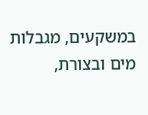במשקעים, מגבלות מים ובצורת,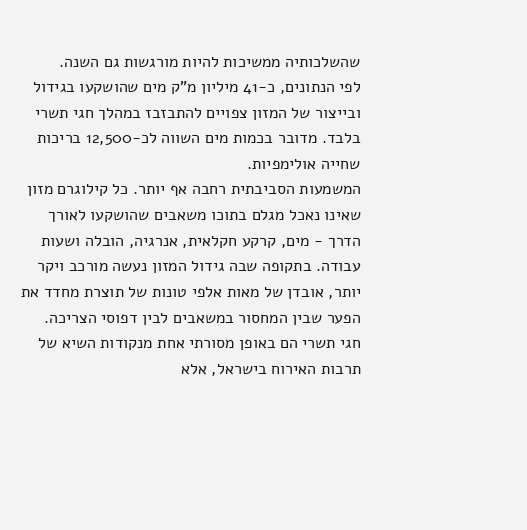שהשלכותיה ממשיכות להיות מורגשות גם השנה.
לפי הנתונים, כ-41 מיליון מ"ק מים שהושקעו בגידול ובייצור של המזון צפויים להתבזבז במהלך חגי תשרי בלבד. מדובר בכמות מים השווה לכ-12,500 בריכות שחייה אולימפיות.
המשמעות הסביבתית רחבה אף יותר. כל קילוגרם מזון שאינו נאכל מגלם בתוכו משאבים שהושקעו לאורך הדרך - מים, קרקע חקלאית, אנרגיה, הובלה ושעות עבודה. בתקופה שבה גידול המזון נעשה מורכב ויקר יותר, אובדן של מאות אלפי טונות של תוצרת מחדד את הפער שבין המחסור במשאבים לבין דפוסי הצריכה.
חגי תשרי הם באופן מסורתי אחת מנקודות השיא של תרבות האירוח בישראל, אלא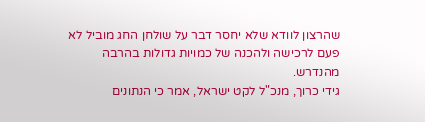שהרצון לוודא שלא יחסר דבר על שולחן החג מוביל לא פעם לרכישה ולהכנה של כמויות גדולות בהרבה מהנדרש.
גידי כרוך, מנכ"ל לקט ישראל, אמר כי הנתונים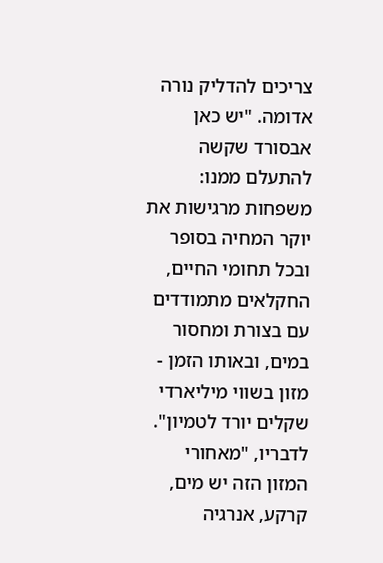צריכים להדליק נורה אדומה. "יש כאן אבסורד שקשה להתעלם ממנו: משפחות מרגישות את יוקר המחיה בסופר ובכל תחומי החיים, החקלאים מתמודדים עם בצורת ומחסור במים, ובאותו הזמן - מזון בשווי מיליארדי שקלים יורד לטמיון".
לדבריו, "מאחורי המזון הזה יש מים, קרקע, אנרגיה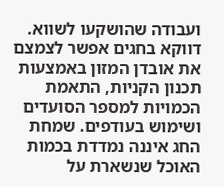ועבודה שהושקעו לשווא. דווקא בחגים אפשר לצמצם את אובדן המזון באמצעות תכנון הקניות, התאמת הכמויות למספר הסועדים ושימוש בעודפים. שמחת החג איננה נמדדת בכמות האוכל שנשארת על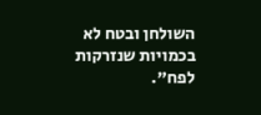השולחן ובטח לא בכמויות שנזרקות לפח".